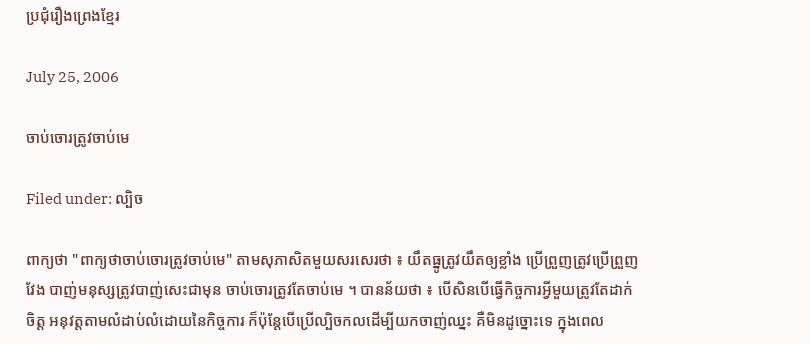ប្រជុំរឿងព្រេងខ្មែរ

July 25, 2006

ចាប់ចោរត្រូវចាប់មេ

Filed under: ល្បិច

ពាក្យថា "ពាក្យថាចាប់ចោរត្រូវចាប់មេ" តាមសុភាសិតមួយសរសេរថា ៖ យឹតធ្នូត្រូវយឹតឲ្យខ្លាំង ប្រើព្រួញត្រូវប្រើព្រួញវែង បាញ់មនុស្សត្រូវបាញ់សេះជាមុន ចាប់ចោរត្រូវតែចាប់មេ ។ បានន័យថា ៖ បើសិនបើធ្វើកិច្ចការអ្វីមួយត្រូវតែដាក់ចិត្ត អនុវត្តតាមលំដាប់លំដោយនៃកិច្ចការ ក៏ប៉ុន្តែបើប្រើល្បិចកលដើម្បីយកចាញ់ឈ្នះ គឺមិនដូច្នោះទេ ក្នុងពេល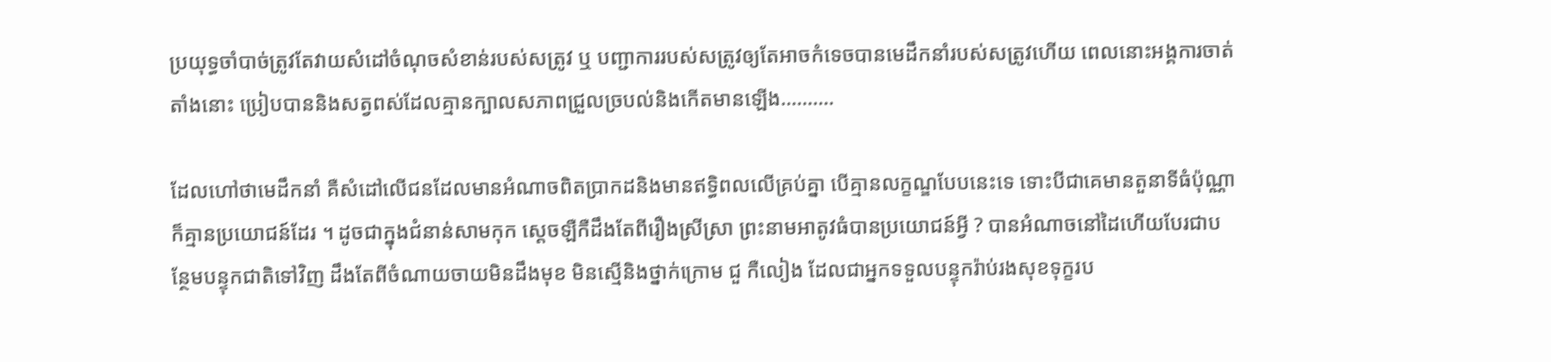ប្រយុទ្ធចាំបាច់ត្រូវតែវាយសំដៅចំណុចសំខាន់របស់សត្រូវ ឬ បញ្ជាការរបស់សត្រូវឲ្យតែអាចកំទេចបានមេដឹកនាំរបស់សត្រូវហើយ ពេលនោះអង្គការចាត់តាំងនោះ ប្រៀបបាននិងសត្វពស់ដែលគ្មានក្បាលសភាពជ្រួលច្របល់និងកើតមានឡើង……….

ដែលហៅថាមេដឹកនាំ គឺសំដៅលើជនដែលមានអំណាចពិតប្រាកដនិងមានឥទ្ធិពលលើគ្រប់គ្នា បើគ្មានលក្ខណ្ឌបែបនេះទេ ទោះបីជាគេមានតួនាទីធំប៉ុណ្ណាក៏គ្មានប្រយោជន៍ដែរ ។ ដូចជាក្នុងជំនាន់សាមកុក ស្ដេចឡឺកឺដឹងតែពីរឿងស្រីស្រា ព្រះនាមអាតូវធំបានប្រយោជន៍អ្វី ? បានអំណាចនៅដៃហើយបែរជាបន្ថែមបន្ទុកជាតិទៅវិញ ដឹងតែពីចំណាយចាយមិនដឹងមុខ មិនស្មើនិងថ្នាក់ក្រោម ជួ កឺលៀង ដែលជាអ្នកទទួលបន្ទុករ៉ាប់រងសុខទុក្ខរប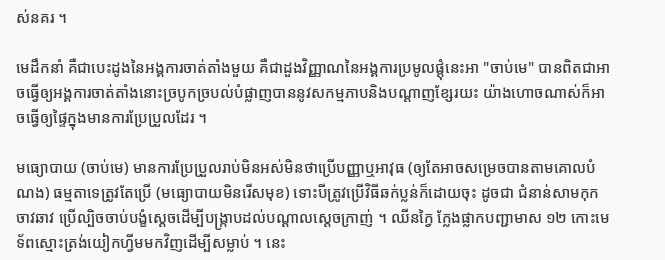ស់នគរ ។

មេដឹកនាំ គឺជាបេះដូងនៃអង្គការចាត់តាំងមួយ គឺជាដួងវិញ្ញាណនៃអង្គការប្រមូលផ្ដុំនេះអា "ចាប់មេ" បានពិតជាអាចធ្វើឲ្យអង្គការចាត់តាំងនោះច្របូកច្របល់បំផ្លាញបាននូវសកម្មភាបនិងបណ្ដាញខ្សែរយះ យ៉ាងហោចណាស់ក៏អាចធ្វើឲ្យផ្ទៃក្នុងមានការប្រែប្រួលដែរ ។

មធ្យោបាយ (ចាប់មេ) មានការប្រែប្រួលរាប់មិនអស់មិនថាប្រើបញ្ញាឬអាវុធ (ឲ្យតែអាចសម្រេចបានតាមគោលបំណង) ធម្មតាទេត្រូវតែប្រើ (មធ្យោបាយមិនរើសមុខ) ទោះបីត្រូវប្រើវិធីឆក់ប្លន់ក៏ដោយចុះ ដូចជា ជំនាន់សាមកុក ចាវឆាវ ប្រើល្បិចចាប់បង្ខំស្ដេចដើម្បីបង្ក្រាបដល់បណ្ដាលស្ដេចក្រាញ់ ។ ឈីនក្វៃ ក្លែងផ្លាកបញ្ជាមាស ១២ កោះមេទ័ពស្មោះត្រង់យៀកហ្វីមមកវិញដើម្បីសម្លាប់ ។ នេះ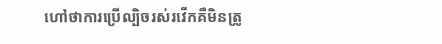ហៅថាការប្រើល្បិចរស់រវើកគឺមិនត្រូ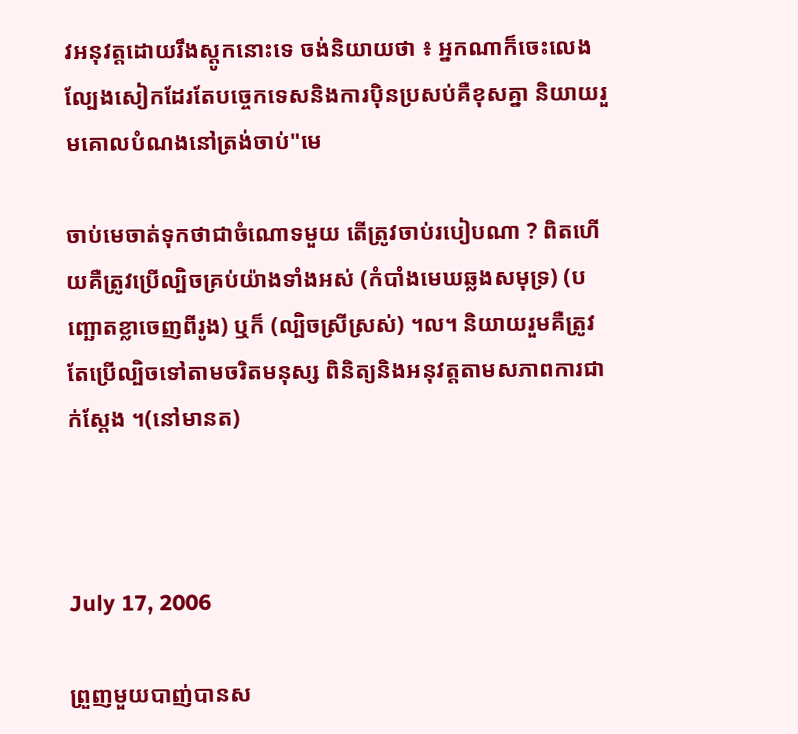វអនុវត្តដោយរឹងស្ដូកនោះទេ ចង់និយាយថា ៖ អ្នកណាក៏ចេះលេងល្បែងសៀកដែរតែបច្ចេកទេសនិងការប៉ិនប្រសប់គឺខុសគ្នា និយាយរួមគោលបំណងនៅត្រង់ចាប់"មេ

ចាប់មេចាត់ទុកថាជាចំណោទមួយ តើត្រូវចាប់របៀបណា ? ពិតហើយគឺត្រូវប្រើល្បិចគ្រប់យ៉ាងទាំងអស់ (កំបាំងមេឃឆ្លងសមុទ្រ) (បញ្ឆោតខ្លាចេញពីរូង) ឬក៏ (ល្បិចស្រីស្រស់) ។ល។ និយាយរួមគឺត្រូវតែប្រើល្បិចទៅតាមចរិតមនុស្ស ពិនិត្យនិងអនុវត្តតាមសភាពការជាក់ស្ដែង ។(នៅមានត)



July 17, 2006

ព្រួញមួយបាញ់បានស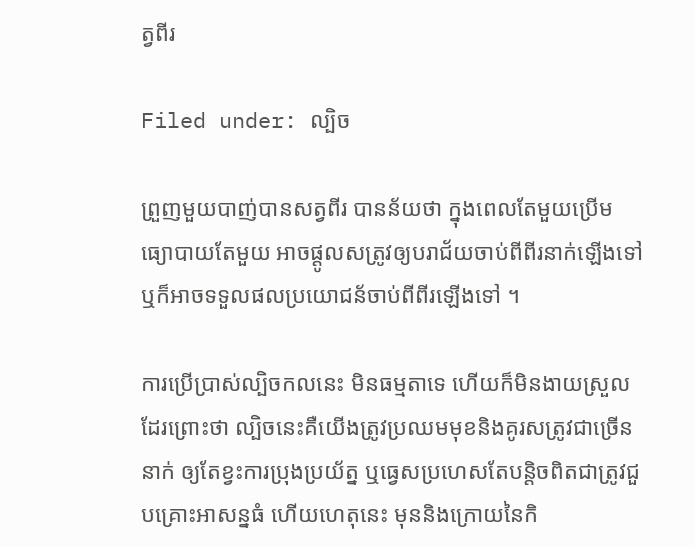ត្វពីរ

Filed under: ល្បិច

ព្រួញមួយបាញ់បានសត្វពីរ បានន័យថា ក្នុងពេលតែមួយប្រើមធ្យោបាយតែមួយ អាចផ្ដូលសត្រូវឲ្យបរាជ័យចាប់ពីពីរនាក់ឡើងទៅ ឬក៏អាចទទួលផលប្រយោជន័ចាប់ពីពីរឡើងទៅ ។

ការប្រើប្រាស់ល្បិចកលនេះ មិនធម្មតាទេ ហើយក៏មិនងាយស្រួលដែរព្រោះថា ល្បិចនេះគឺយើងត្រូវប្រឈមមុខនិងគូរសត្រូវជាច្រើននាក់ ឲ្យតែខ្វះការប្រុងប្រយ័ត្ន ឬធ្វេសប្រហេសតែបន្តិចពិតជាត្រូវជួបគ្រោះអាសន្នធំ ហើយហេតុនេះ មុននិងក្រោយនៃកិ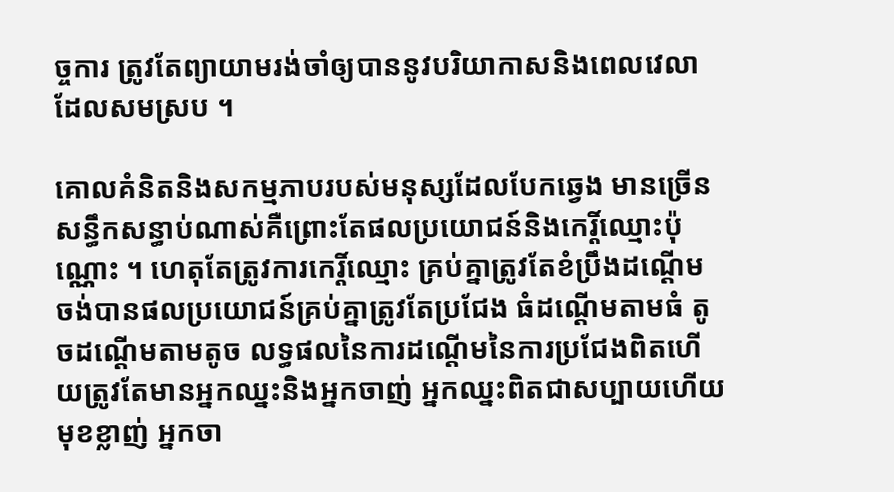ច្ចការ ត្រូវតែព្យាយាមរង់ចាំឲ្យបាននូវបរិយាកាសនិងពេលវេលាដែលសមស្រប ។

គោលគំនិតនិងសកម្មភាបរបស់មនុស្សដែលបែកឆ្វេង មានច្រើនសន្ធឹកសន្ធាប់ណាស់គឺព្រោះតែផលប្រយោជន៍និងកេរ្តិ៍ឈ្មោះប៉ុណ្ណោះ ។ ហេតុតែត្រូវការកេរ្តិ៍ឈ្មោះ គ្រប់គ្នាត្រូវតែខំប្រឹងដណ្ដើម ចង់បានផលប្រយោជន៍គ្រប់គ្នាត្រូវតែប្រជែង ធំដណ្ដើមតាមធំ តូចដណ្ដើមតាមតូច លទ្ធផលនៃការដណ្ដើមនៃការប្រជែងពិតហើយត្រូវតែមានអ្នកឈ្នះនិងអ្នកចាញ់ អ្នកឈ្នះពិតជាសប្បាយហើយមុខខ្លាញ់ អ្នកចា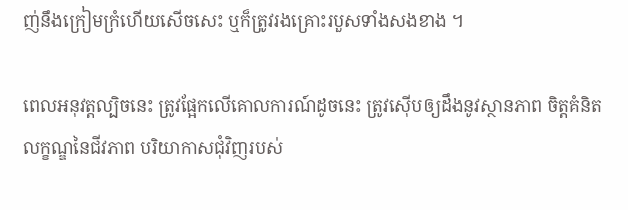ញ់នឹងក្រៀមក្រំហើយសើចសេះ ឬក៏ត្រូវរងគ្រោះរបួសទាំងសងខាង ។

ពេលអនុវត្តល្បិចនេះ ត្រូវផ្អែកលើគោលការណ៍ដូចនេះ ត្រូវស៊ើបឲ្យដឹងនូវស្ថានភាព ចិត្តគំនិត លក្ខណ្ឌនៃជីវភាព បរិយាកាសជុំវិញរបស់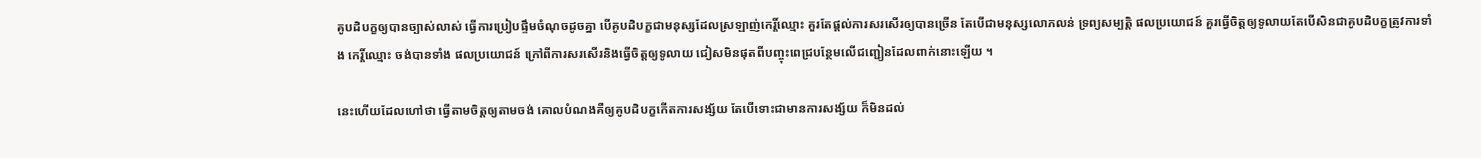គូបដិបក្ខឲ្យបានច្បាស់លាស់ ធ្វើការប្រៀបផ្ទឹមចំណុចដូចគ្នា បើគូបដិបក្ខជាមនុស្សដែលស្រឡាញ់កេរ្តិ៍ឈ្មោះ គួរតែផ្ដល់ការសរសើរឲ្យបានច្រើន តែបើជាមនុស្សលោភលន់ ទ្រព្យសម្បត្តិ ផលប្រយោជន៍ គួរធ្វើចិត្តឲ្យទូលាយតែបើសិនជាគូបដិបក្ខត្រូវការទាំង កេរ្តិ៍ឈ្មោះ ចង់បានទាំង ផលប្រយោជន៍ ក្រៅពីការសរសើរនិងធ្វើចិត្តឲ្យទូលាយ ជៀសមិនផុតពីបញ្ចុះពេជ្របន្ថែមលើជញ្ជៀនដែលពាក់នោះឡើយ ។

នេះហើយដែលហៅថា ធ្វើតាមចិត្តឲ្យតាមចង់ គោលបំណងគឺឲ្យគូបដិបក្ខកើតការសង្ស័យ តែបើទោះជាមានការសង្ស័យ ក៏មិនដល់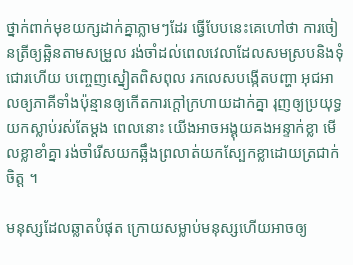ថ្នាក់ពាក់មុខយក្សដាក់គ្នាភ្លាមៗដែរ ធ្វើបែបនេះគេហៅថា ការចៀនត្រីឲ្យឆ្អិនតាមសម្រួល រង់ចាំដល់ពេលវេលាដែលសមស្របនិងទុំជោរហើយ បញ្ចេញស្នៀតពិសពុល រកលេសបង្កើតបញ្ហា អុជអាលឲ្យភាគីទាំងប៉ុន្មានឲ្យកើតការក្ដៅក្រហាយដាក់គ្នា រុញឲ្យប្រយុទ្ធយកស្លាប់រស់តែម្ដង ពេលនោះ យើងអាចអង្គុយគងអន្ទាក់ខ្លា មើលខ្លាខាំគ្នា រង់ចាំរើសយកឆ្អឹងព្រលាត់យកស្បែកខ្លាដោយត្រជាក់ចិត្ត ។

មនុស្សដែលឆ្លាតបំផុត ក្រោយសម្លាប់មនុស្សហើយអាចឲ្យ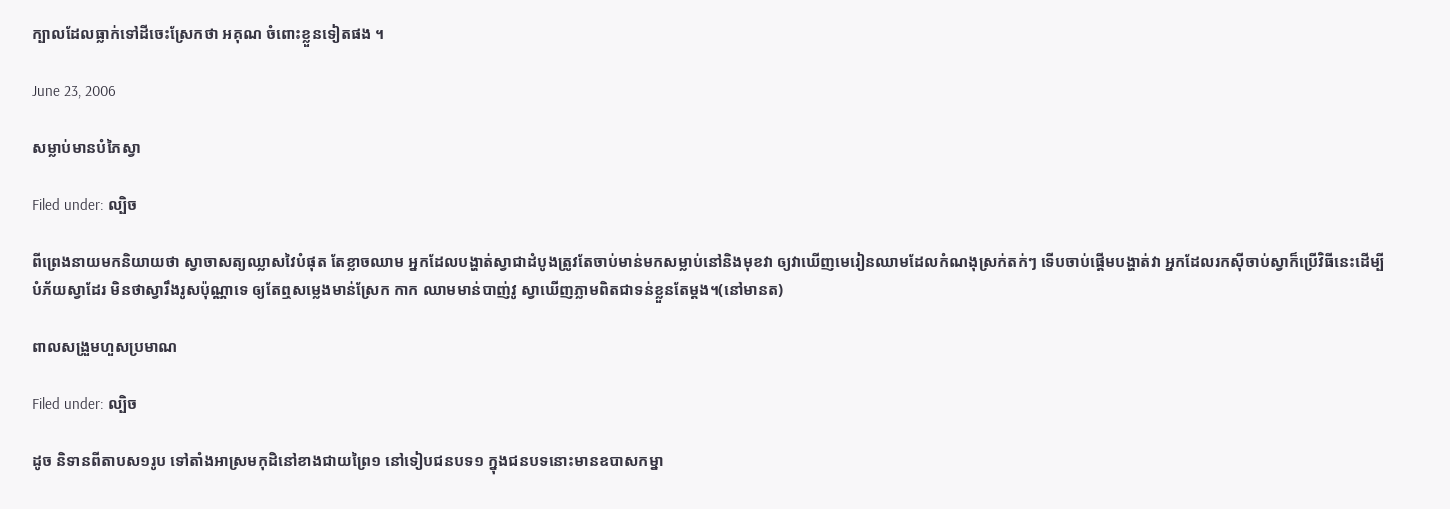ក្បាលដែលធ្លាក់ទៅដីចេះស្រែកថា អគុណ ចំពោះខ្លួនទៀតផង ។

June 23, 2006

សម្លាប់មានបំភៃស្វា

Filed under: ល្បិច

ពីព្រេងនាយមកនិយាយថា ស្វាចាសត្យឈ្លាសវៃបំផុត តែខ្លាចឈាម អ្នកដែលបង្ហាត់ស្វាជាដំបូងត្រូវតែចាប់មាន់មកសម្លាប់នៅនិងមុខវា ឲ្យវាឃើញមេរៀនឈាមដែលកំណងុស្រក់តក់ៗ ទើបចាប់ផ្ដើមបង្ហាត់វា អ្នកដែលរកស៊ីចាប់ស្វាក៏ប្រើវិធីនេះដើម្បីបំភ័យស្វាដែរ មិនថាស្វារឹងរូសប៉ុណ្ណាទេ ឲ្យតែឮសម្លេងមាន់ស្រែក កាក ឈាមមាន់បាញ់វូ ស្វាឃើញភ្លាមពិតជាទន់ខ្លួនតែម្ដង។(នៅមានត)

ពាលសង្រួមហួសប្រមាណ

Filed under: ល្បិច

ដូច និទានពីតាបស១រូប ទៅតាំងអាស្រមកុដិនៅខាងជាយព្រៃ១ នៅទៀបជនបទ១ ក្នុងជនបទនោះមានឧបាសកម្នា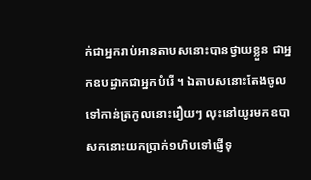ក់ជាអ្នករាប់អានតាបសនោះបានថ្វាយខ្លួន ជាអ្នកឧបដ្ធាកជាអ្នកបំរើ ។ ឯតាបសនោះតែងចូលទៅកាន់ត្រកូលនោះរឿយៗ លុះនៅយូរមកឧបាសកនោះយកប្រាក់១ហិបទៅផ្ញើទុ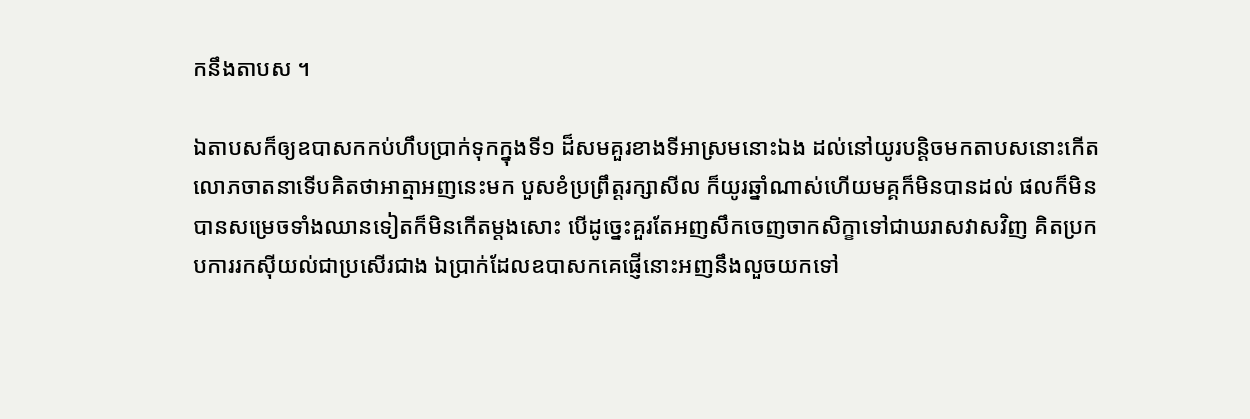កនឹងតាបស ។

ឯតាបសក៏ឲ្យឧបាសកកប់ហឹបប្រាក់ទុកក្នុងទី១ ដ៏សមគួរខាងទីអាស្រមនោះឯង ដល់នៅយូរបន្ដិចមកតាបសនោះកើតលោភចាតនាទើបគិតថាអាត្មាអញនេះមក បួសខំប្រព្រឹត្តរក្សាសីល ក៏យូរឆ្នាំណាស់ហើយមគ្គក៏មិនបានដល់ ផលក៏មិនបានសម្រេចទាំងឈានទៀតក៏មិនកើតម្ដងសោះ បើដូច្នេះគួរតែអញសឹកចេញចាកសិក្ខាទៅជាឃរាសវាសវិញ គិតប្រកបការរកស៊ីយល់ជាប្រសើរជាង ឯប្រាក់ដែលឧបាសកគេផ្ញើនោះអញនឹងលួចយកទៅ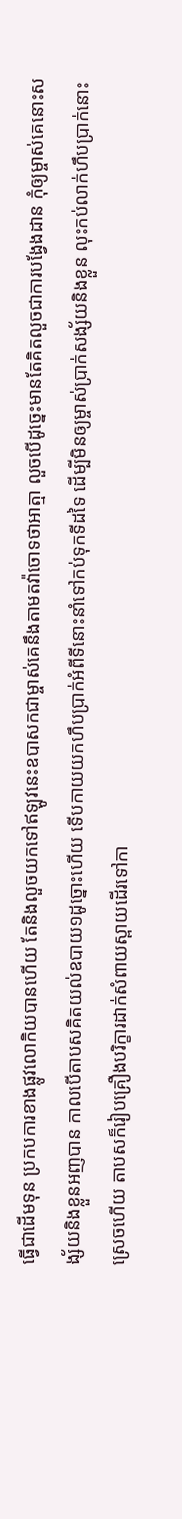ធ្វើជាដើមទុន ប្រកបការខាងផ្លូវលោកិយបានហើយ តែនិងលួចយកទៅឥឡូវនេះឧបាសកជាម្ចាស់គេនឹងតាមតវ៉ាចោទថាអាត្មា លួចបើដូច្នេះមានតែគិតលួចជាការបង្វែងដាន កុំឲ្យម្ចាស់គេនោះសង្ស័យនិងខ្លួនអញបាន កាលបើតាបសគិតយល់ឧបាយ១ដូច្នោះហើយ ទើបកាយយកហឹបប្រាក់អំពីទីនោះនាំទៅកប់ទុកទីដទៃ ដើម្បីមិនឲ្យម្ចាស់ប្រាក់សង្ស័យនិងខ្លួន លុះកប់លាក់ហឹបប្រាក់នោះស្រេចហើយ តាបសក៏រៀបគ្រឿងបរិក្ខារដាក់សំពាយស្ពាយដើរទៅកា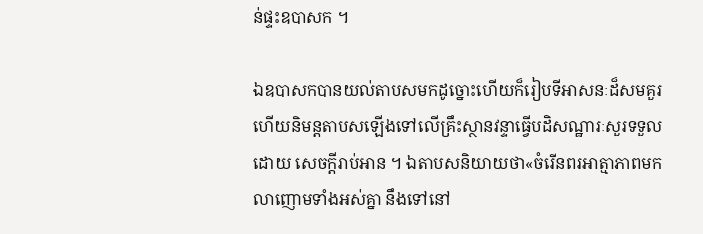ន់ផ្ទះឧបាសក ។

ឯឧបាសកបានយល់តាបសមកដូច្នោះហើយក៏រៀបទីអាសនៈដ៏សមគួរ ហើយនិមន្តតាបសឡើងទៅលើគ្រឹះស្ថានវន្ទាធ្វើបដិសណ្ឋារៈសួរទទួលដោយ សេចក្ដីរាប់អាន ។ ឯតាបសនិយាយថា«ចំរើនពរអាត្មាភាពមកលាញោមទាំងអស់គ្នា នឹងទៅនៅ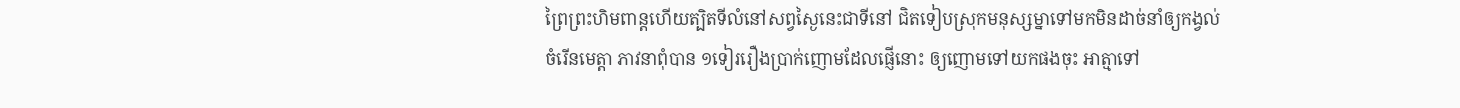ព្រៃព្រះហិមពាន្ដហើយត្បិតទីលំនៅសព្វស្ងៃនេះជាទីនៅ ជិតទៀបស្រុកមនុស្សម្នាទៅមកមិនដាច់នាំឲ្យកង្វល់ចំរើនមេត្តា ភាវនាពុំបាន ១ទៀររឿងប្រាក់ញោមដែលផ្ញើនោះ ឲ្យញោមទៅយកផងចុះ អាត្មាទៅ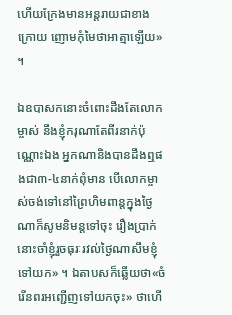ហើយក្រែងមានអន្ដរាយជាខាងក្រោយ ញោមកុំមៃថាអាត្មាឡើយ» ។

ឯឧបាសកនោះចំពោះដឹងតែលោកម្ចាស់ នឹងខ្ញុំករុណាតែពីរនាក់ប៉ុណ្ណោះឯង អ្នកណានិងបានដឹងឮផងជា៣-៤នាក់ពុំមាន បើលោកម្ចាស់ចង់ទៅនៅព្រៃហិមពាន្ដក្នុងថ្ងៃណាក៏សូមនិមន្ដទៅចុះ រឿងប្រាក់នោះចាំខ្ញុំរួចធុរៈរវល់ថ្ងៃណាសឹមខ្ញុំទៅយក» ។ ឯតាបសក៏ឆ្លើយថា«ចំរើនពរអញ្ជើញទៅយកចុះ» ថាហើ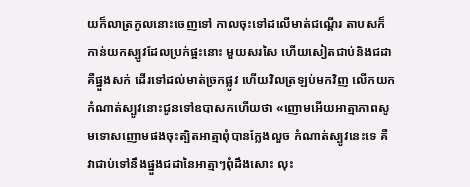យក៏លាត្រកូលនោះចេញទៅ កាលចុះទៅដលើមាត់ជណ្ដើរ តាបសក៏កាន់យកស្បូវដែលប្រក់ផ្អះនោះ មួយសរសៃ ហើយសៀតជាប់និងជដាគឺផ្នួងសក់ ដើរទៅដល់មាត់ច្រកផ្លូវ ហើយវិលត្រឡប់មកវិញ លើកយកកំណាត់ស្បូវនោះជូនទៅឧបាសកហើយថា «ញោមអើយអាត្មាភាពសូមទោសញោមផងចុះត្បិតអាត្មាពុំបានក្លែងលួច កំណាត់ស្បូវនេះទេ គឺវាជាប់ទៅនឹងផ្នួងជដានៃអាត្មាៗពុំដឹងសោះ លុះ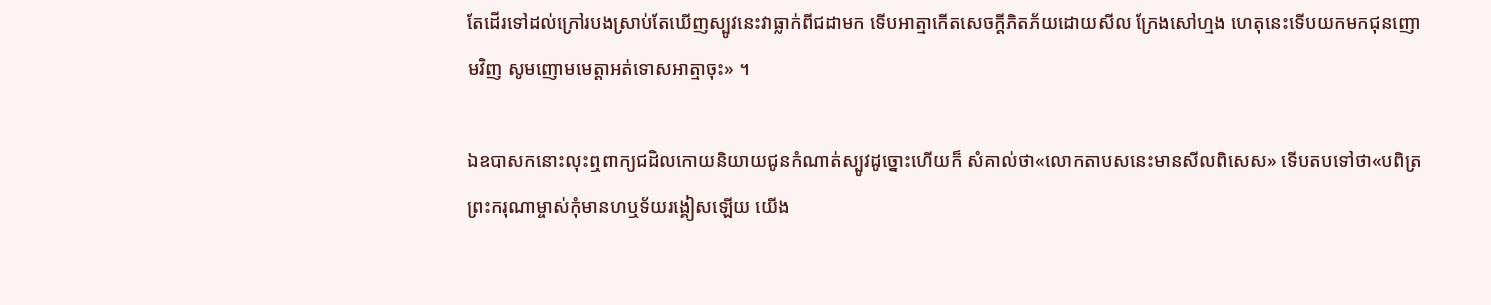តែដើរទៅដល់ក្រៅរបងស្រាប់តែឃើញស្បូវនេះវាធ្លាក់ពីជដាមក ទើបអាត្មាកើតសេចក្ដីភិតភ័យដោយសីល ក្រែងសៅហ្មង ហេតុនេះទើបយកមកជុនញោមវិញ សូមញោមមេត្តាអត់ទោសអាត្មាចុះ» ។

ឯឧបាសកនោះលុះឮពាក្យជដិលកោយនិយាយជូនកំណាត់ស្បូវដូច្នោះហើយក៏ សំគាល់ថា«លោកតាបសនេះមានសីលពិសេស» ទើបតបទៅថា«បពិត្រព្រះករុណាម្ចាស់កុំមានហឬទ័យរង្គៀសឡើយ យើង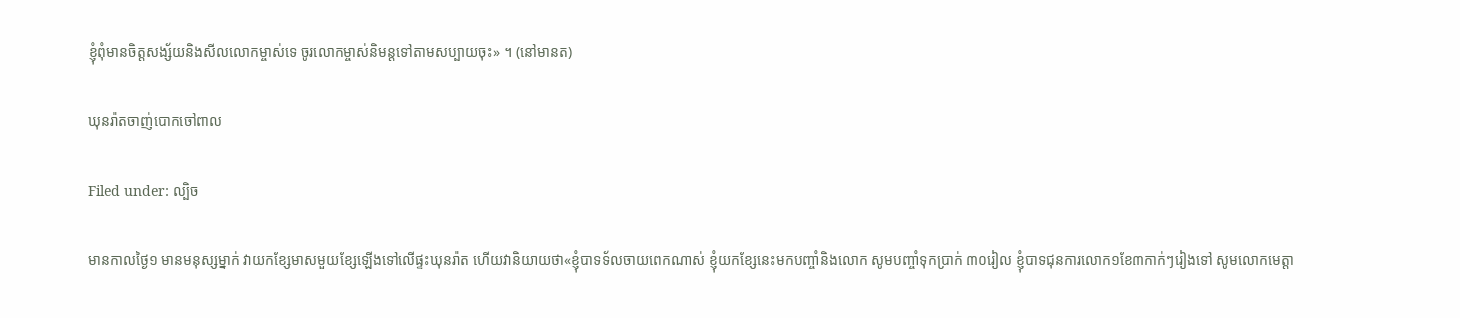ខ្ញុំពុំមានចិត្តសង្ស័យនិងសីលលោកម្ចាស់ទេ ចូរលោកម្ចាស់និមន្តទៅតាមសប្បាយចុះ» ។ (នៅមានត)

ឃុនរ៉ាតចាញ់បោកចៅពាល

Filed under: ល្បិច

មានកាលថ្ងៃ១ មានមនុស្សម្នាក់ វាយកខ្សែមាសមួយខ្សែឡើងទៅលើផ្ទះឃុនរ៉ាត ហើយវានិយាយថា«ខ្ញុំបាទទ័លចាយពេកណាស់ ខ្ញុំយកខ្សែនេះមកបញ្ចាំនិងលោក សូមបញ្ចាំទុកប្រាក់ ៣០រៀល ខ្ញុំបាទជុនការលោក១ខែ៣កាក់ៗរៀងទៅ សូមលោកមេត្តា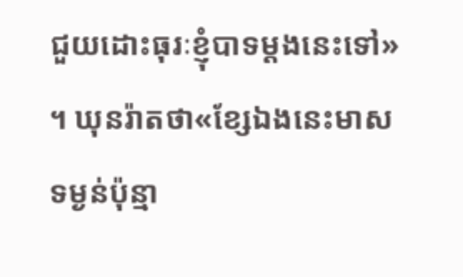ជួយដោះធុរៈខ្ញុំបាទម្ដងនេះទៅ» ។ ឃុនរ៉ាតថា«ខ្សែឯងនេះមាសទម្ងន់ប៉ុន្មា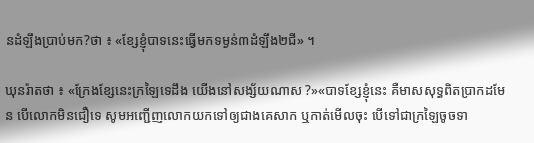នដំឡឹងប្រាប់មក?ថា ៖ «ខ្សែខ្ញុំបាទនេះធ្វើមកទម្ងន់៣ដំឡឹង២ជី» ។

ឃុនរ៉ាតថា ៖ «ក្រែងខ្សែនេះក្រឡៃទេដឹង យើងនៅសង្ស័យណាស ?»«បាទខ្សែខ្ញុំនេះ គឺមាសសុទ្ធពិតប្រាកដមែន បើលោកមិនជឿទេ សូមអញ្ជើញលោកយកទៅឲ្យជាងគេសាក ឬកាត់មើលចុះ បើទៅជាក្រឡៃចូចទា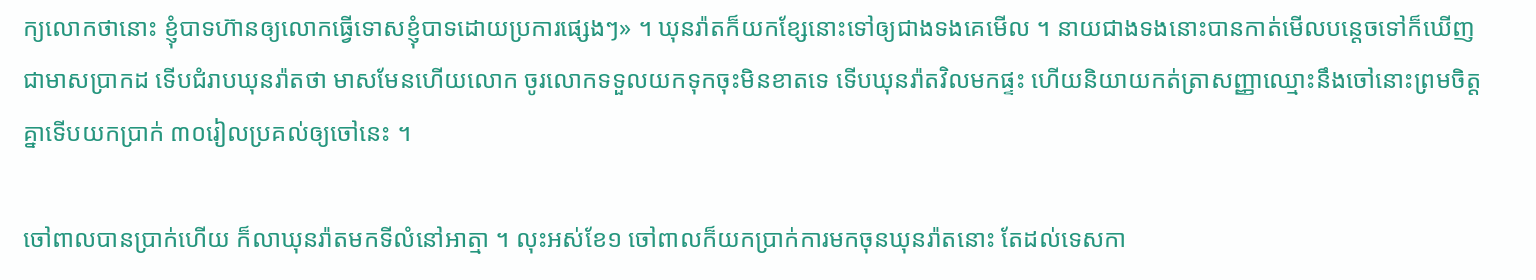ក្យលោកថានោះ ខ្ញុំបាទហ៊ានឲ្យលោកធ្វើទោសខ្ញុំបាទដោយប្រការផ្សេងៗ» ។ ឃុនរ៉ាតក៏យកខ្សែនោះទៅឲ្យជាងទងគេមើល ។ នាយជាងទងនោះបានកាត់មើលបន្តេចទៅក៏ឃើញជាមាសប្រាកដ ទើបជំរាបឃុនរ៉ាតថា មាសមែនហើយលោក ចូរលោកទទួលយកទុកចុះមិនខាតទេ ទើបឃុនរ៉ាតវិលមកផ្ទះ ហើយនិយាយកត់ត្រាសញ្ញាឈ្មោះនឹងចៅនោះព្រមចិត្តគ្នាទើបយកប្រាក់ ៣០រៀលប្រគល់ឲ្យចៅនេះ ។

ចៅពាលបានប្រាក់ហើយ ក៏លាឃុនរ៉ាតមកទីលំនៅអាត្មា ។ លុះអស់ខែ១ ចៅពាលក៏យកប្រាក់ការមកចុនឃុនរ៉ាតនោះ តែដល់ទេសកា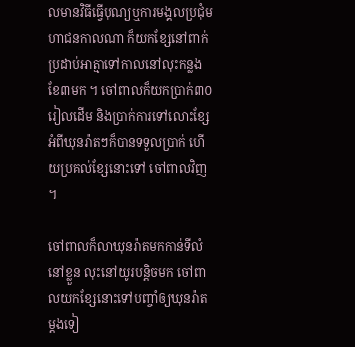លមានវិធីធ្វើបុណ្យឬការមង្គលប្រជុំមហាជនកាលណា ក៏យកខ្សែនៅពាក់ប្រដាប់អាត្មាទៅកាលនៅលុះកន្លងខែ៣មក ។ ចៅពាលក៏យកប្រាក់៣០រៀលដើម និងប្រាក់ការទៅលោះខ្សែអំពីឃុនរ៉ាតៗក៏បានទទួលប្រាក់ ហើយប្រគល់ខ្សែនោះទៅ ចៅពាលវិញ ។

ចៅពាលក៏លាឃុនរ៉ាតមកកាន់ទីលំនៅខ្លួន លុះនៅយូរបន្តិចមក ចៅពាលយកខ្សែនោះទៅបញ្ចាំឲ្យឃុនរ៉ាតម្ដងទៀ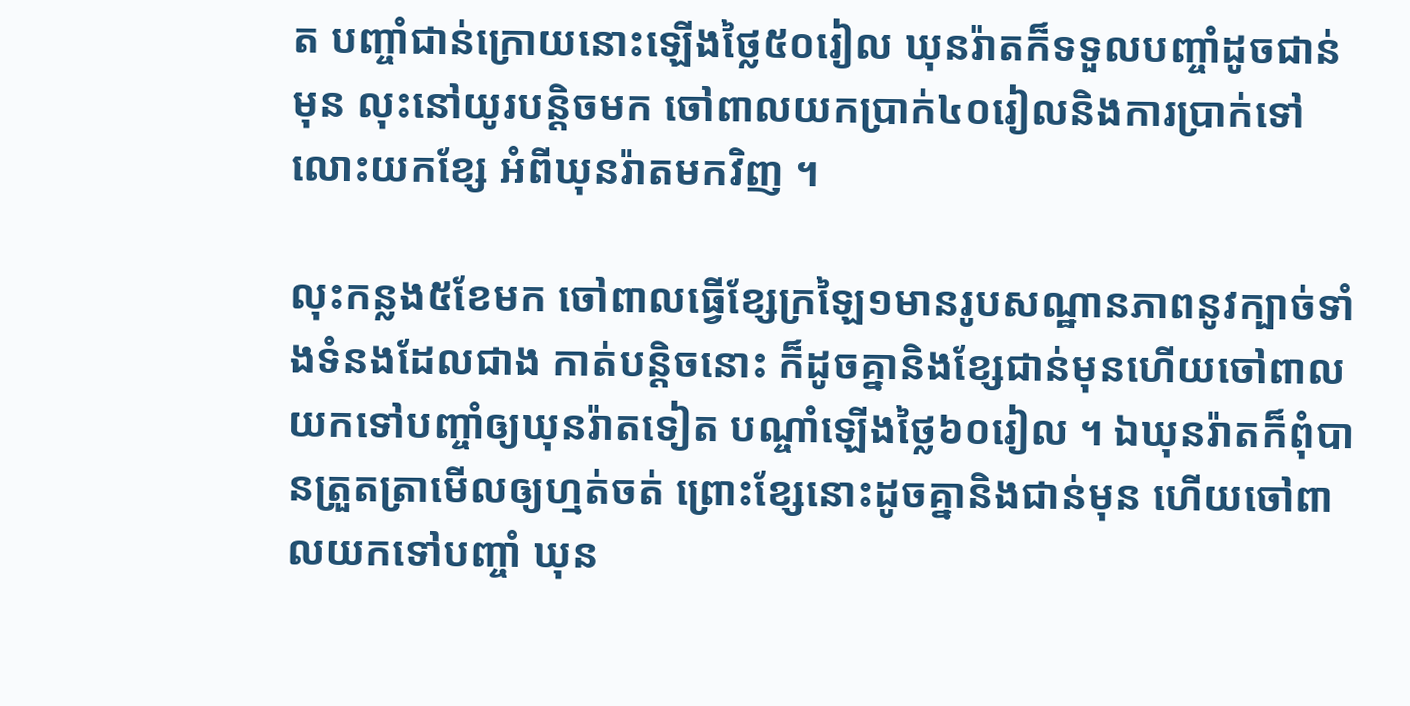ត បញ្ចាំជាន់ក្រោយនោះឡើងថ្លៃ៥០រៀល ឃុនរ៉ាតក៏ទទួលបញ្ចាំដូចជាន់មុន លុះនៅយូរបន្តិចមក ចៅពាលយកប្រាក់៤០រៀលនិងការប្រាក់ទៅលោះយកខ្សែ អំពីឃុនរ៉ាតមកវិញ ។

លុះកន្លង៥ខែមក ចៅពាលធ្វើខ្សែក្រឡៃ១មានរូបសណ្ឋានភាពនូវក្បាច់ទាំងទំនងដែលជាង កាត់បន្តិចនោះ ក៏ដូចគ្នានិងខ្សែជាន់មុនហើយចៅពាលយកទៅបញ្ចាំឲ្យឃុនរ៉ាតទៀត បណ្ចាំឡើងថ្លៃ៦០រៀល ។ ឯឃុនរ៉ាតក៏ពុំបានត្រួតត្រាមើលឲ្យហ្មត់ចត់ ព្រោះខ្សែនោះដូចគ្នានិងជាន់មុន ហើយចៅពាលយកទៅបញ្ចាំ ឃុន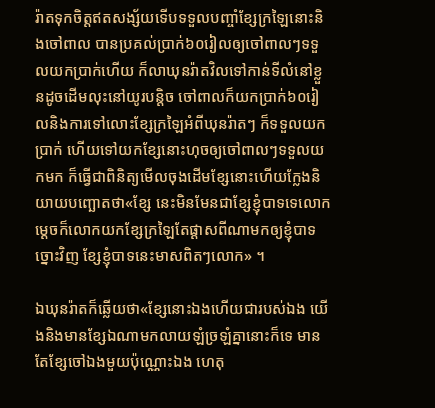រ៉ាតទុកចិត្តឥតសង្ស័យទើបទទួលបញ្ចាំខ្សែក្រឡៃនោះនិងចៅពាល បានប្រគល់ប្រាក់៦០រៀលឲ្យចៅពាលៗទទួលយកប្រាក់ហើយ ក៏លាឃុនរ៉ាតវិលទៅកាន់ទីលំនៅខ្លួនដូចដើមលុះនៅយូរបន្តិច ចៅពាលក៏យកប្រាក់៦០រៀលនិងការទៅលោះខ្សែក្រឡៃអំពីឃុនរ៉ាតៗ ក៏ទទួលយកប្រាក់ ហើយទៅយកខ្សែនោះហុចឲ្យចៅពាលៗទទួលយកមក ក៏ធ្វើជាពិនិត្យមើលចុងដើមខ្សែនោះហើយក្លែងនិយាយបញ្ឆោតថា«ខ្សែ នេះមិនមែនជាខ្សែខ្ញុំបាទទេលោក ម្ដេចក៏លោកយកខ្សែក្រឡៃតែផ្ដាសពីណាមកឲ្យខ្ញុំបាទច្នោះវិញ ខ្សែខ្ញុំបាទនេះមាសពិតៗលោក» ។

ឯឃុនរ៉ាតក៏ឆ្លើយថា«ខ្សែនោះឯងហើយជារបស់ឯង យើងនិងមានខ្សែឯណាមកលាយឡំច្រឡំគ្នានោះក៏ទេ មានតែខ្សែចៅឯងមួយប៉ុណ្ណោះឯង ហេតុ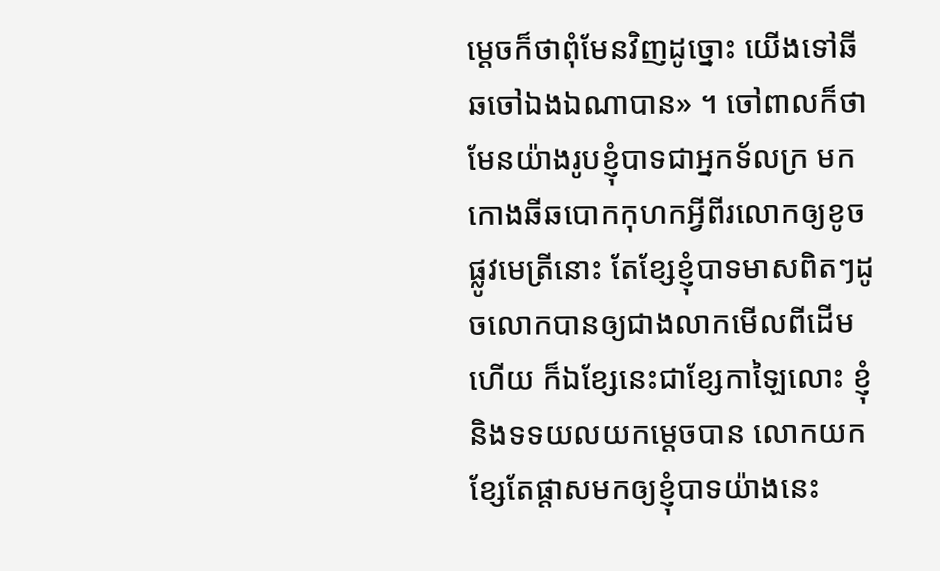ម្ដេចក៏ថាពុំមែនវិញដូច្នោះ យើងទៅឆីឆចៅឯងឯណាបាន» ។ ចៅពាលក៏ថាមែនយ៉ាងរូបខ្ញុំបាទជាអ្នកទ័លក្រ មកកោងឆីឆបោកកុហកអ្វីពីរលោកឲ្យខូចផ្លូវមេត្រីនោះ តែខ្សែខ្ញុំបាទមាសពិតៗដូចលោកបានឲ្យជាងលាកមើលពីដើមហើយ ក៏ឯខ្សែនេះជាខ្សែកាឡៃលោះ ខ្ញុំនិងទទយលយកម្ដេចបាន លោកយកខ្សែតែផ្ដាសមកឲ្យខ្ញុំបាទយ៉ាងនេះ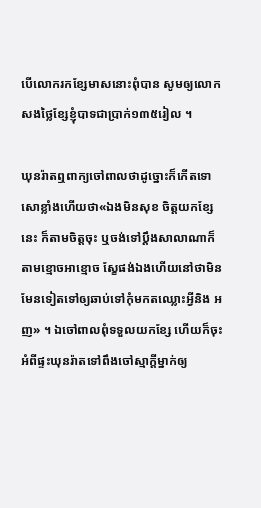បើលោករកខ្សែមាសនោះពុំបាន សូមឲ្យលោកសងថ្លៃខ្សែខ្ញុំបាទជាប្រាក់១៣៥រៀល ។

ឃុនរ៉ាតឮពាក្យចៅពាលថាដូច្នោះក៏កើតទោសោខ្លាំងហើយថា«ឯងមិនសុខ ចិត្តយកខ្សែនេះ ក៏តាមចិត្តចុះ ឬចង់ទៅប្ដឹងសាលាណាក៏តាមខ្មោចអាខ្មោច ស្ខែផង់ឯងហើយនៅថាមិនមែនទៀតទៅឲ្យឆាប់ទៅកុំមកតឈ្លោះអ្វីនិង អញ» ។ ឯចៅពាលពុំទទួលយកខ្សែ ហើយក៏ចុះអំពីផ្ទះឃុនរ៉ាតទៅពឹងចៅស្មាក្ដីម្នាក់ឲ្យ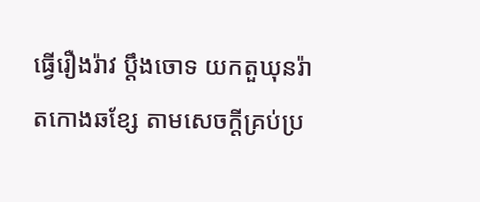ធ្វើរឿងរ៉ាវ ប្ដឹងចោទ យកតួឃុនរ៉ាតកោងឆខ្សែ តាមសេចក្ដីគ្រប់ប្រ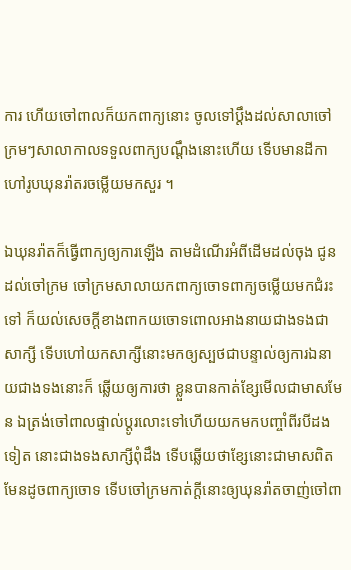ការ ហើយចៅពាលក៏យកពាក្យនោះ ចូលទៅប្ដឹងដល់សាលាចៅក្រមៗសាលាកាលទទួលពាក្យបណ្ដឹងនោះហើយ ទើបមានដីកាហៅរូបឃុនរ៉ាតរចម្លើយមកសួរ ។

ឯឃុនរ៉ាតក៏ធ្វើពាក្យឲ្យការឡើង តាមដំណើរអំពីដើមដល់ចុង ជូនដល់ចៅក្រម ចៅក្រមសាលាយកពាក្យចោទពាក្យចម្លើយមកជំរះទៅ ក៏យល់សេចក្ដីខាងពាកយចោទពោលអាងនាយជាងទងជាសាក្សី ទើបហៅយកសាក្សីនោះមកឲ្យស្បថជាបន្ទាល់ឲ្យការឯនាយជាងទងនោះក៏ ឆ្លើយឲ្យការថា ខ្លួនបានកាត់ខ្សែមើលជាមាសមែន ឯត្រង់ចៅពាលផ្ទាល់ប្ដូរលោះទៅហើយយកមកបញ្ចាំពីរបីដងទៀត នោះជាងទងសាក្សីពុំដឹង ទើបឆ្លើយថាខ្សែនោះជាមាសពិតមែនដូចពាក្យចោទ ទើបចៅក្រមកាត់ក្ដីនោះឲ្យឃុនរ៉ាតចាញ់ចៅពា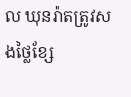ល ឃុនរ៉ាតត្រូវសងថ្លៃខ្សែ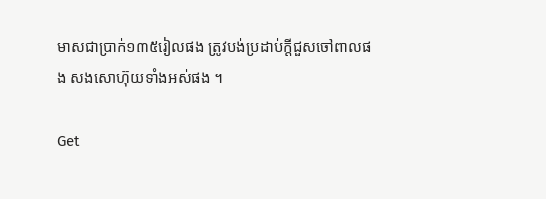មាសជាប្រាក់១៣៥រៀលផង ត្រូវបង់ប្រដាប់ក្ដីជួសចៅពាលផង សងសោហ៊ុយទាំងអស់ផង ។

Get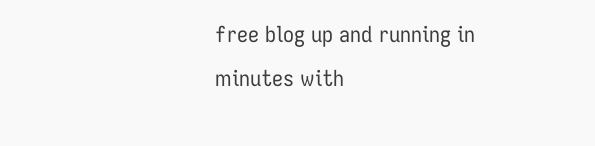free blog up and running in minutes with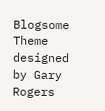Blogsome
Theme designed by Gary Rogers